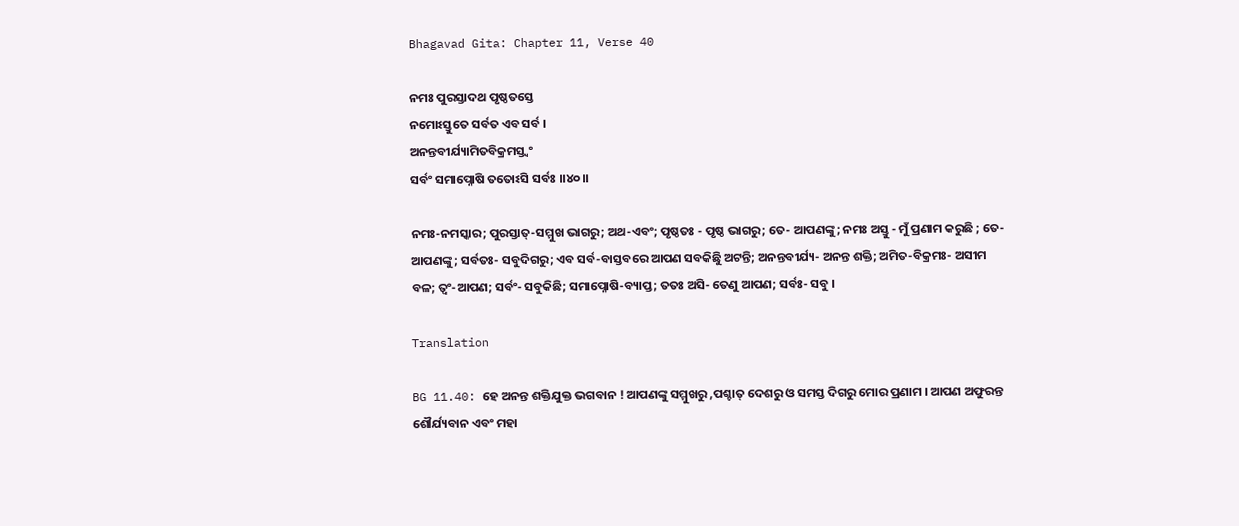Bhagavad Gita: Chapter 11, Verse 40

ନମଃ ପୁରସ୍ତାଦଥ ପୃଷ୍ଠତସ୍ତେ
ନମୋଽସ୍ତୁତେ ସର୍ବତ ଏବ ସର୍ବ ।
ଅନନ୍ତବୀର୍ଯ୍ୟାମିତବିକ୍ରମସ୍ତ୍ୱଂ
ସର୍ବଂ ସମାପ୍ନୋଷି ତତୋଽସି ସର୍ବଃ ।।୪୦।।

ନମଃ-ନମସ୍କାର; ପୁରସ୍ତାତ୍‌-ସମ୍ମୁଖ ଭାଗରୁ; ଅଥ-ଏବଂ; ପୃଷ୍ଠତଃ - ପୃଷ୍ଠ ଭାଗରୁ; ତେ- ଆପଣଙ୍କୁ; ନମଃ ଅସ୍ତୁ - ମୁଁ ପ୍ରଣାମ କରୁଛି ; ତେ- ଆପଣଙ୍କୁ; ସର୍ବତଃ- ସବୁଦିଗରୁ; ଏବ ସର୍ବ-ବାସ୍ତବରେ ଆପଣ ସବକିଛିୁ ଅଟନ୍ତି; ଅନନ୍ତବୀର୍ଯ୍ୟ- ଅନନ୍ତ ଶକ୍ତି; ଅମିତ-ବିକ୍ରମଃ- ଅସୀମ ବଳ; ତ୍ୱଂ-ଆପଣ; ସର୍ବଂ- ସବୁକିଛି; ସମାପ୍ନୋଷି-ବ୍ୟାପ୍ତ; ତତଃ ଅସି- ତେଣୁ ଆପଣ; ସର୍ବଃ- ସବୁ ।

Translation

BG 11.40: ହେ ଅନନ୍ତ ଶକ୍ତିଯୁକ୍ତ ଭଗବାନ ! ଆପଣଙ୍କୁ ସମ୍ମୁଖରୁ ,ପଶ୍ଚାତ୍ ଦେଶରୁ ଓ ସମସ୍ତ ଦିଗରୁ ମୋର ପ୍ରଣାମ । ଆପଣ ଅଫୁରନ୍ତ ଶୌର୍ଯ୍ୟବାନ ଏବଂ ମହା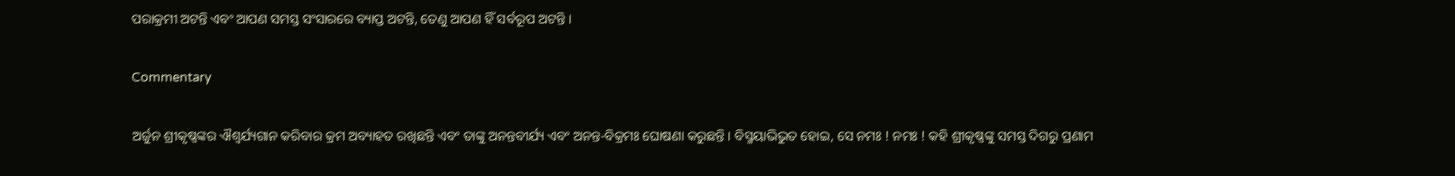ପରାକ୍ରମୀ ଅଟନ୍ତି ଏବଂ ଆପଣ ସମସ୍ତ ସଂସାରରେ ବ୍ୟାପ୍ତ ଅଟନ୍ତି, ତେଣୁ ଆପଣ ହିଁ ସର୍ବରୂପ ଅଟନ୍ତି ।

Commentary

ଅର୍ଜୁନ ଶ୍ରୀକୃଷ୍ଣଙ୍କର ଐଶ୍ୱର୍ଯ୍ୟଗାନ କରିବାର କ୍ରମ ଅବ୍ୟାହତ ରଖିଛନ୍ତି ଏବଂ ତାଙ୍କୁ ଅନନ୍ତବୀର୍ଯ୍ୟ ଏବଂ ଅନନ୍ତ-ବିକ୍ରମଃ ଘୋଷଣା କରୁଛନ୍ତି । ବିସ୍ମୟାଭିଭୁତ ହୋଇ, ସେ ନମଃ ! ନମଃ ! କହି ଶ୍ରୀକୃଷ୍ଣଙ୍କୁ ସମସ୍ତ ଦିଗରୁ ପ୍ରଣାମ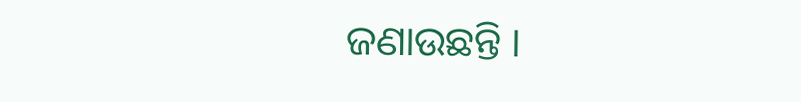ଜଣାଉଛନ୍ତି ।